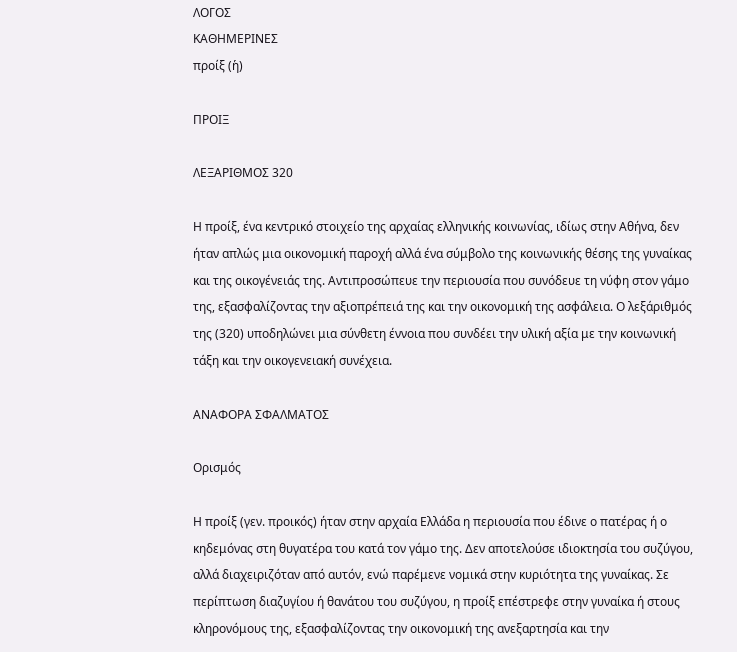ΛΟΓΟΣ
ΚΑΘΗΜΕΡΙΝΕΣ
προίξ (ἡ)

ΠΡΟΙΞ

ΛΕΞΑΡΙΘΜΟΣ 320

Η προίξ, ένα κεντρικό στοιχείο της αρχαίας ελληνικής κοινωνίας, ιδίως στην Αθήνα, δεν ήταν απλώς μια οικονομική παροχή αλλά ένα σύμβολο της κοινωνικής θέσης της γυναίκας και της οικογένειάς της. Αντιπροσώπευε την περιουσία που συνόδευε τη νύφη στον γάμο της, εξασφαλίζοντας την αξιοπρέπειά της και την οικονομική της ασφάλεια. Ο λεξάριθμός της (320) υποδηλώνει μια σύνθετη έννοια που συνδέει την υλική αξία με την κοινωνική τάξη και την οικογενειακή συνέχεια.

ΑΝΑΦΟΡΑ ΣΦΑΛΜΑΤΟΣ

Ορισμός

Η προίξ (γεν. προικός) ήταν στην αρχαία Ελλάδα η περιουσία που έδινε ο πατέρας ή ο κηδεμόνας στη θυγατέρα του κατά τον γάμο της. Δεν αποτελούσε ιδιοκτησία του συζύγου, αλλά διαχειριζόταν από αυτόν, ενώ παρέμενε νομικά στην κυριότητα της γυναίκας. Σε περίπτωση διαζυγίου ή θανάτου του συζύγου, η προίξ επέστρεφε στην γυναίκα ή στους κληρονόμους της, εξασφαλίζοντας την οικονομική της ανεξαρτησία και την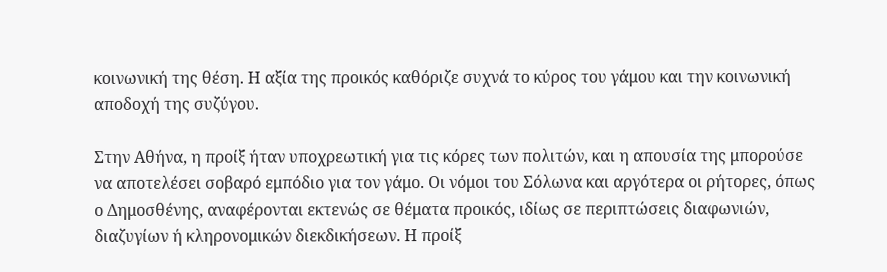κοινωνική της θέση. Η αξία της προικός καθόριζε συχνά το κύρος του γάμου και την κοινωνική αποδοχή της συζύγου.

Στην Αθήνα, η προίξ ήταν υποχρεωτική για τις κόρες των πολιτών, και η απουσία της μπορούσε να αποτελέσει σοβαρό εμπόδιο για τον γάμο. Οι νόμοι του Σόλωνα και αργότερα οι ρήτορες, όπως ο Δημοσθένης, αναφέρονται εκτενώς σε θέματα προικός, ιδίως σε περιπτώσεις διαφωνιών, διαζυγίων ή κληρονομικών διεκδικήσεων. Η προίξ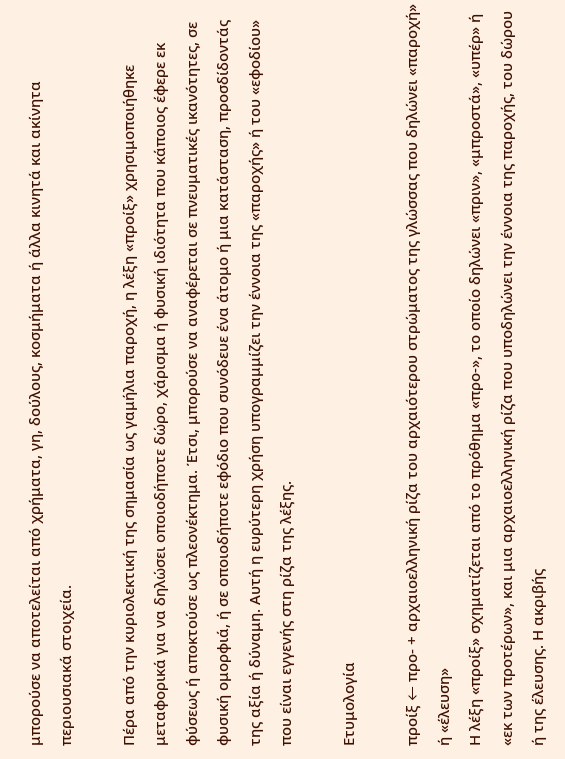μπορούσε να αποτελείται από χρήματα, γη, δούλους, κοσμήματα ή άλλα κινητά και ακίνητα περιουσιακά στοιχεία.

Πέρα από την κυριολεκτική της σημασία ως γαμήλια παροχή, η λέξη «προίξ» χρησιμοποιήθηκε μεταφορικά για να δηλώσει οποιοδήποτε δώρο, χάρισμα ή φυσική ιδιότητα που κάποιος έφερε εκ φύσεως ή αποκτούσε ως πλεονέκτημα. Έτσι, μπορούσε να αναφέρεται σε πνευματικές ικανότητες, σε φυσική ομορφιά, ή σε οποιοδήποτε εφόδιο που συνόδευε ένα άτομο ή μια κατάσταση, προσδίδοντάς της αξία ή δύναμη. Αυτή η ευρύτερη χρήση υπογραμμίζει την έννοια της «παροχής» ή του «εφοδίου» που είναι εγγενής στη ρίζα της λέξης.

Ετυμολογία

προίξ ← προ- + αρχαιοελληνική ρίζα του αρχαιότερου στρώματος της γλώσσας που δηλώνει «παροχή» ή «έλευση»
Η λέξη «προίξ» σχηματίζεται από το πρόθημα «προ-», το οποίο δηλώνει «πριν», «μπροστά», «υπέρ» ή «εκ των προτέρων», και μια αρχαιοελληνική ρίζα που υποδηλώνει την έννοια της παροχής, του δώρου ή της έλευσης. Η ακριβής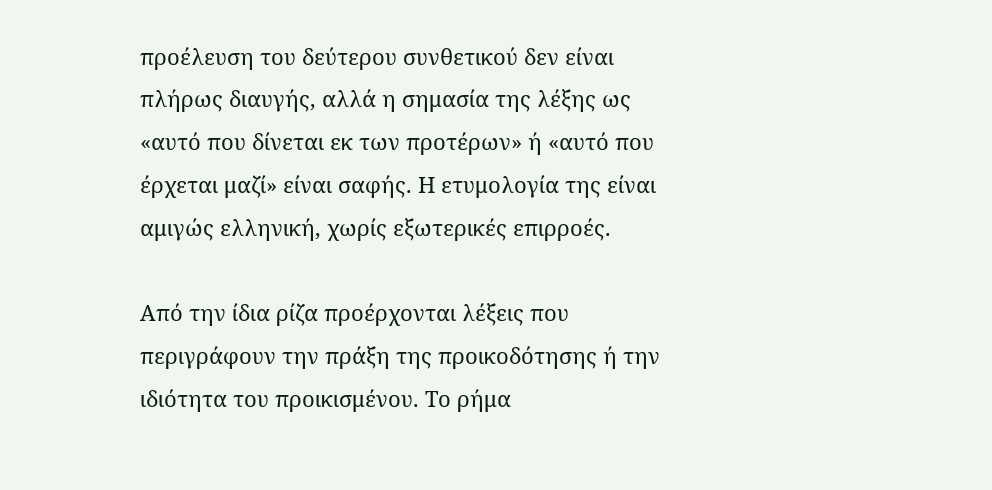προέλευση του δεύτερου συνθετικού δεν είναι πλήρως διαυγής, αλλά η σημασία της λέξης ως «αυτό που δίνεται εκ των προτέρων» ή «αυτό που έρχεται μαζί» είναι σαφής. Η ετυμολογία της είναι αμιγώς ελληνική, χωρίς εξωτερικές επιρροές.

Από την ίδια ρίζα προέρχονται λέξεις που περιγράφουν την πράξη της προικοδότησης ή την ιδιότητα του προικισμένου. Το ρήμα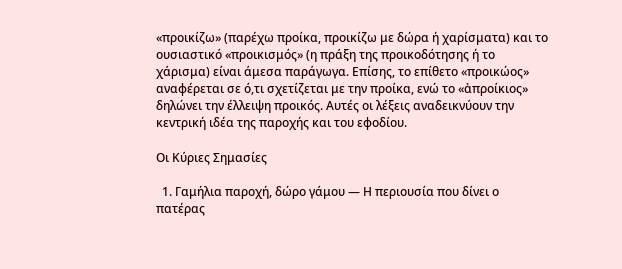«προικίζω» (παρέχω προίκα, προικίζω με δώρα ή χαρίσματα) και το ουσιαστικό «προικισμός» (η πράξη της προικοδότησης ή το χάρισμα) είναι άμεσα παράγωγα. Επίσης, το επίθετο «προικώος» αναφέρεται σε ό,τι σχετίζεται με την προίκα, ενώ το «ἀπροίκιος» δηλώνει την έλλειψη προικός. Αυτές οι λέξεις αναδεικνύουν την κεντρική ιδέα της παροχής και του εφοδίου.

Οι Κύριες Σημασίες

  1. Γαμήλια παροχή, δώρο γάμου — Η περιουσία που δίνει ο πατέρας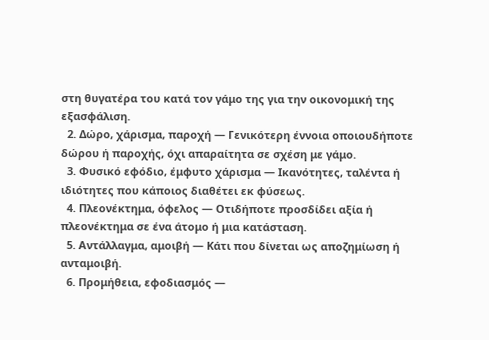στη θυγατέρα του κατά τον γάμο της για την οικονομική της εξασφάλιση.
  2. Δώρο, χάρισμα, παροχή — Γενικότερη έννοια οποιουδήποτε δώρου ή παροχής, όχι απαραίτητα σε σχέση με γάμο.
  3. Φυσικό εφόδιο, έμφυτο χάρισμα — Ικανότητες, ταλέντα ή ιδιότητες που κάποιος διαθέτει εκ φύσεως.
  4. Πλεονέκτημα, όφελος — Οτιδήποτε προσδίδει αξία ή πλεονέκτημα σε ένα άτομο ή μια κατάσταση.
  5. Αντάλλαγμα, αμοιβή — Κάτι που δίνεται ως αποζημίωση ή ανταμοιβή.
  6. Προμήθεια, εφοδιασμός —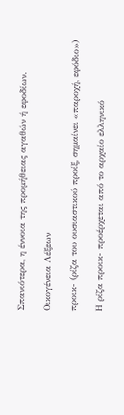Σπανιότερα, η έννοια της προμήθειας αγαθών ή εφοδίων.

Οικογένεια Λέξεων

προικ- (ρίζα του ουσιαστικού προίξ, σημαίνει «παροχή, εφόδιο»)

Η ρίζα προικ- προέρχεται από το αρχαίο ελληνικό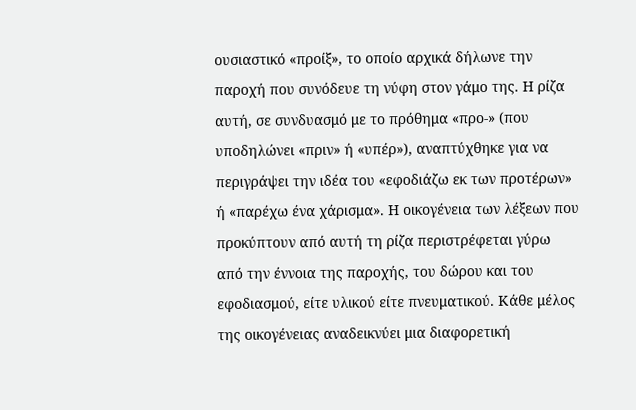ουσιαστικό «προίξ», το οποίο αρχικά δήλωνε την παροχή που συνόδευε τη νύφη στον γάμο της. Η ρίζα αυτή, σε συνδυασμό με το πρόθημα «προ-» (που υποδηλώνει «πριν» ή «υπέρ»), αναπτύχθηκε για να περιγράψει την ιδέα του «εφοδιάζω εκ των προτέρων» ή «παρέχω ένα χάρισμα». Η οικογένεια των λέξεων που προκύπτουν από αυτή τη ρίζα περιστρέφεται γύρω από την έννοια της παροχής, του δώρου και του εφοδιασμού, είτε υλικού είτε πνευματικού. Κάθε μέλος της οικογένειας αναδεικνύει μια διαφορετική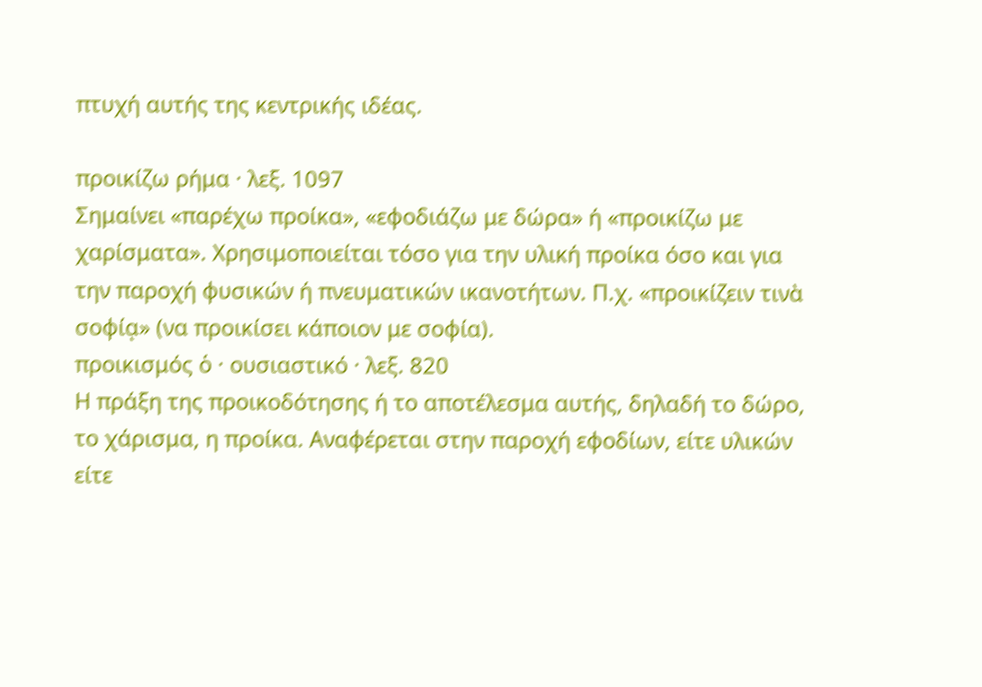πτυχή αυτής της κεντρικής ιδέας.

προικίζω ρήμα · λεξ. 1097
Σημαίνει «παρέχω προίκα», «εφοδιάζω με δώρα» ή «προικίζω με χαρίσματα». Χρησιμοποιείται τόσο για την υλική προίκα όσο και για την παροχή φυσικών ή πνευματικών ικανοτήτων. Π.χ. «προικίζειν τινὰ σοφίᾳ» (να προικίσει κάποιον με σοφία).
προικισμός ὁ · ουσιαστικό · λεξ. 820
Η πράξη της προικοδότησης ή το αποτέλεσμα αυτής, δηλαδή το δώρο, το χάρισμα, η προίκα. Αναφέρεται στην παροχή εφοδίων, είτε υλικών είτε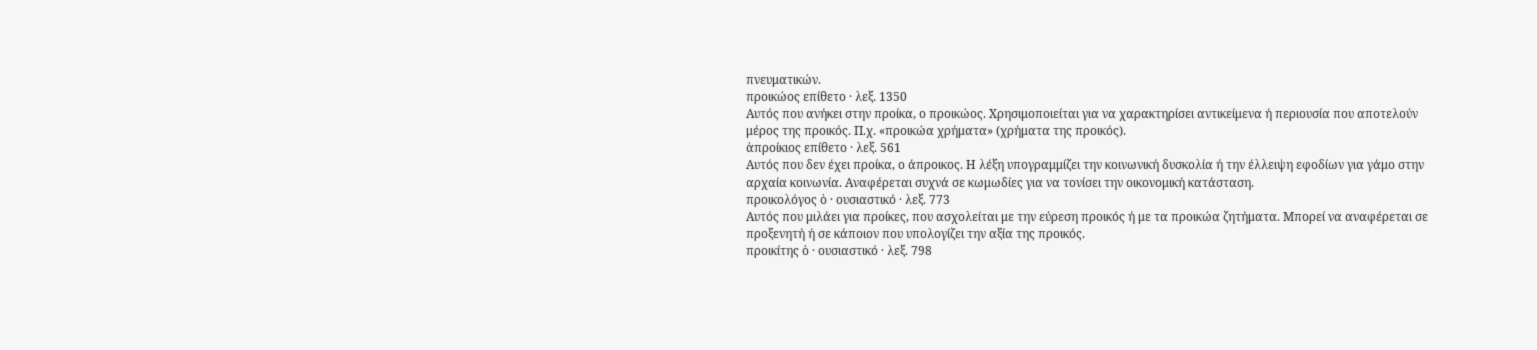πνευματικών.
προικώος επίθετο · λεξ. 1350
Αυτός που ανήκει στην προίκα, ο προικώος. Χρησιμοποιείται για να χαρακτηρίσει αντικείμενα ή περιουσία που αποτελούν μέρος της προικός. Π.χ. «προικώα χρήματα» (χρήματα της προικός).
ἀπροίκιος επίθετο · λεξ. 561
Αυτός που δεν έχει προίκα, ο άπροικος. Η λέξη υπογραμμίζει την κοινωνική δυσκολία ή την έλλειψη εφοδίων για γάμο στην αρχαία κοινωνία. Αναφέρεται συχνά σε κωμωδίες για να τονίσει την οικονομική κατάσταση.
προικολόγος ὁ · ουσιαστικό · λεξ. 773
Αυτός που μιλάει για προίκες, που ασχολείται με την εύρεση προικός ή με τα προικώα ζητήματα. Μπορεί να αναφέρεται σε προξενητή ή σε κάποιον που υπολογίζει την αξία της προικός.
προικίτης ὁ · ουσιαστικό · λεξ. 798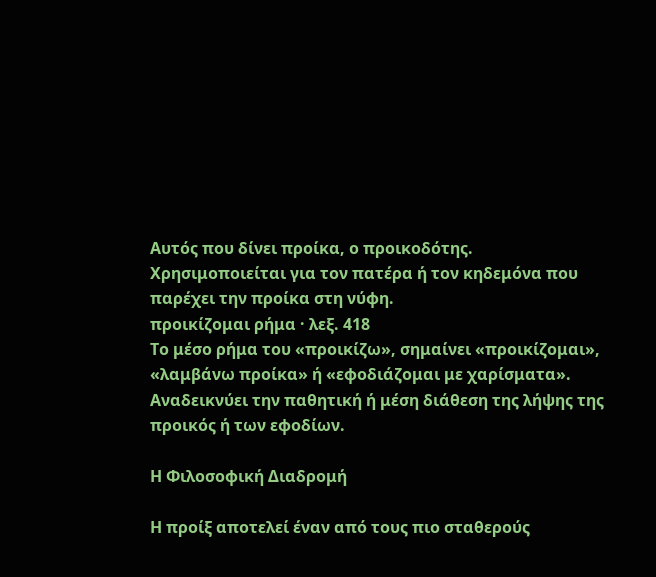Αυτός που δίνει προίκα, ο προικοδότης. Χρησιμοποιείται για τον πατέρα ή τον κηδεμόνα που παρέχει την προίκα στη νύφη.
προικίζομαι ρήμα · λεξ. 418
Το μέσο ρήμα του «προικίζω», σημαίνει «προικίζομαι», «λαμβάνω προίκα» ή «εφοδιάζομαι με χαρίσματα». Αναδεικνύει την παθητική ή μέση διάθεση της λήψης της προικός ή των εφοδίων.

Η Φιλοσοφική Διαδρομή

Η προίξ αποτελεί έναν από τους πιο σταθερούς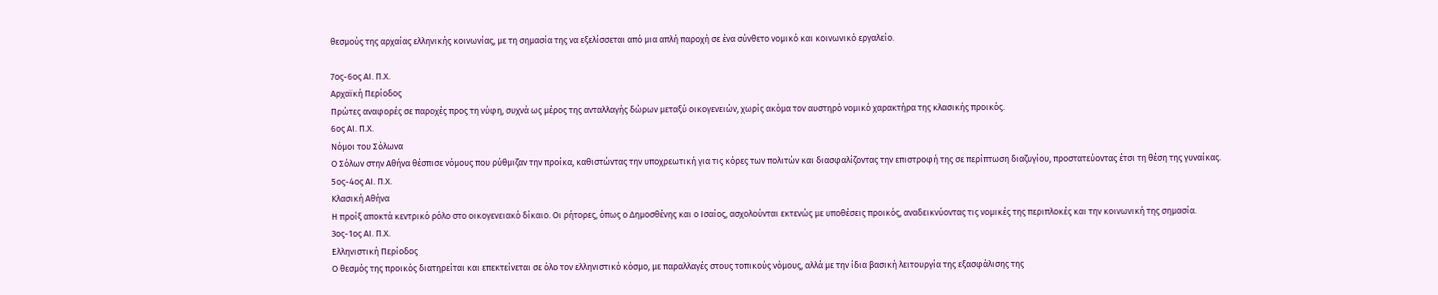θεσμούς της αρχαίας ελληνικής κοινωνίας, με τη σημασία της να εξελίσσεται από μια απλή παροχή σε ένα σύνθετο νομικό και κοινωνικό εργαλείο.

7ος-6ος ΑΙ. Π.Χ.
Αρχαϊκή Περίοδος
Πρώτες αναφορές σε παροχές προς τη νύφη, συχνά ως μέρος της ανταλλαγής δώρων μεταξύ οικογενειών, χωρίς ακόμα τον αυστηρό νομικό χαρακτήρα της κλασικής προικός.
6ος ΑΙ. Π.Χ.
Νόμοι του Σόλωνα
Ο Σόλων στην Αθήνα θέσπισε νόμους που ρύθμιζαν την προίκα, καθιστώντας την υποχρεωτική για τις κόρες των πολιτών και διασφαλίζοντας την επιστροφή της σε περίπτωση διαζυγίου, προστατεύοντας έτσι τη θέση της γυναίκας.
5ος-4ος ΑΙ. Π.Χ.
Κλασική Αθήνα
Η προίξ αποκτά κεντρικό ρόλο στο οικογενειακό δίκαιο. Οι ρήτορες, όπως ο Δημοσθένης και ο Ισαίος, ασχολούνται εκτενώς με υποθέσεις προικός, αναδεικνύοντας τις νομικές της περιπλοκές και την κοινωνική της σημασία.
3ος-1ος ΑΙ. Π.Χ.
Ελληνιστική Περίοδος
Ο θεσμός της προικός διατηρείται και επεκτείνεται σε όλο τον ελληνιστικό κόσμο, με παραλλαγές στους τοπικούς νόμους, αλλά με την ίδια βασική λειτουργία της εξασφάλισης της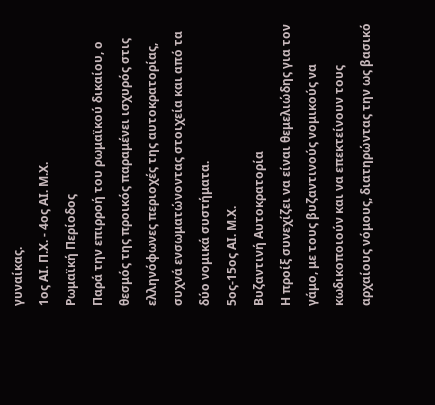γυναίκας.
1ος ΑΙ. Π.Χ. - 4ος ΑΙ. Μ.Χ.
Ρωμαϊκή Περίοδος
Παρά την επιρροή του ρωμαϊκού δικαίου, ο θεσμός της προικός παραμένει ισχυρός στις ελληνόφωνες περιοχές της αυτοκρατορίας, συχνά ενσωματώνοντας στοιχεία και από τα δύο νομικά συστήματα.
5ος-15ος ΑΙ. Μ.Χ.
Βυζαντινή Αυτοκρατορία
Η προίξ συνεχίζει να είναι θεμελιώδης για τον γάμο, με τους βυζαντινούς νομικούς να κωδικοποιούν και να επεκτείνουν τους αρχαίους νόμους, διατηρώντας την ως βασικό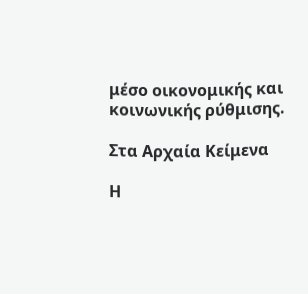μέσο οικονομικής και κοινωνικής ρύθμισης.

Στα Αρχαία Κείμενα

Η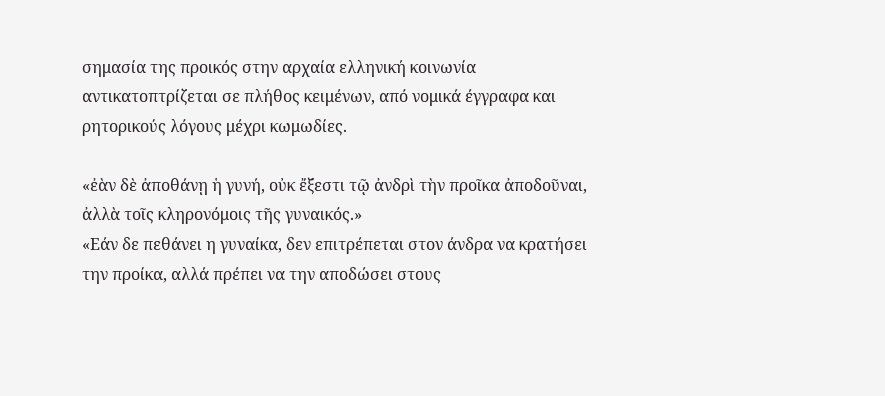σημασία της προικός στην αρχαία ελληνική κοινωνία αντικατοπτρίζεται σε πλήθος κειμένων, από νομικά έγγραφα και ρητορικούς λόγους μέχρι κωμωδίες.

«ἐὰν δὲ ἀποθάνῃ ἡ γυνή, οὐκ ἔξεστι τῷ ἀνδρὶ τὴν προῖκα ἀποδοῦναι, ἀλλὰ τοῖς κληρονόμοις τῆς γυναικός.»
«Εάν δε πεθάνει η γυναίκα, δεν επιτρέπεται στον άνδρα να κρατήσει την προίκα, αλλά πρέπει να την αποδώσει στους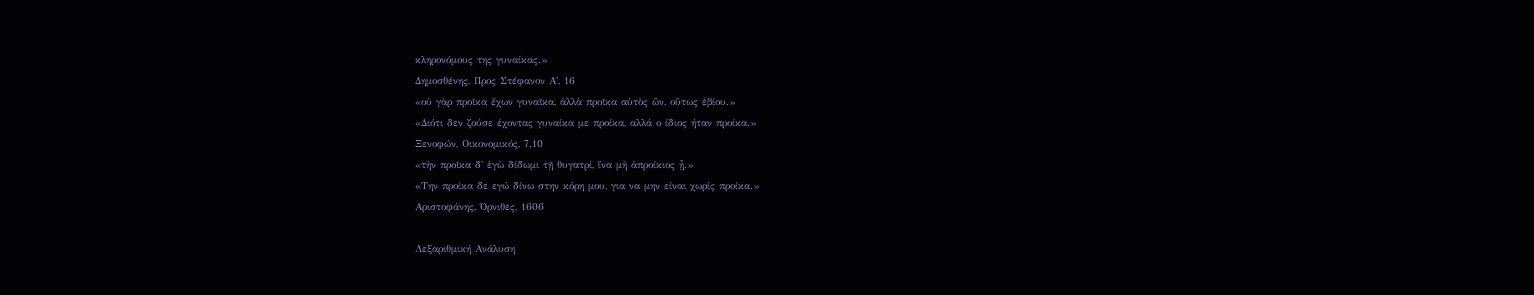κληρονόμους της γυναίκας.»
Δημοσθένης, Προς Στέφανον Α', 16
«οὐ γὰρ προῖκα ἔχων γυναῖκα, ἀλλὰ προῖκα αὐτὸς ὢν, οὕτως ἐβίου.»
«Διότι δεν ζούσε έχοντας γυναίκα με προίκα, αλλά ο ίδιος ήταν προίκα.»
Ξενοφών, Οικονομικός, 7.10
«τὴν προῖκα δ' ἐγὼ δίδωμι τῇ θυγατρί, ἵνα μὴ ἀπροίκιος ᾖ.»
«Την προίκα δε εγώ δίνω στην κόρη μου, για να μην είναι χωρίς προίκα.»
Αριστοφάνης, Όρνιθες, 1606

Λεξαριθμική Ανάλυση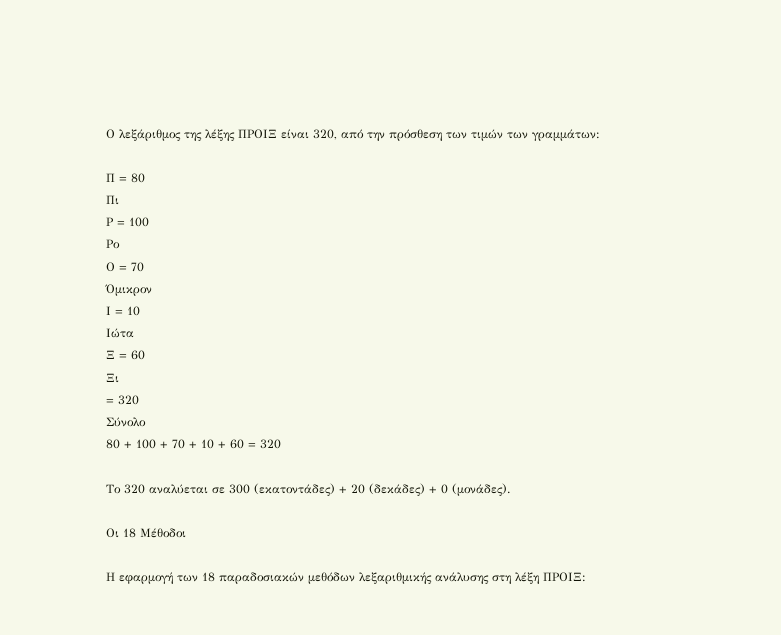Ο λεξάριθμος της λέξης ΠΡΟΙΞ είναι 320, από την πρόσθεση των τιμών των γραμμάτων:

Π = 80
Πι
Ρ = 100
Ρο
Ο = 70
Όμικρον
Ι = 10
Ιώτα
Ξ = 60
Ξι
= 320
Σύνολο
80 + 100 + 70 + 10 + 60 = 320

Το 320 αναλύεται σε 300 (εκατοντάδες) + 20 (δεκάδες) + 0 (μονάδες).

Οι 18 Μέθοδοι

Η εφαρμογή των 18 παραδοσιακών μεθόδων λεξαριθμικής ανάλυσης στη λέξη ΠΡΟΙΞ: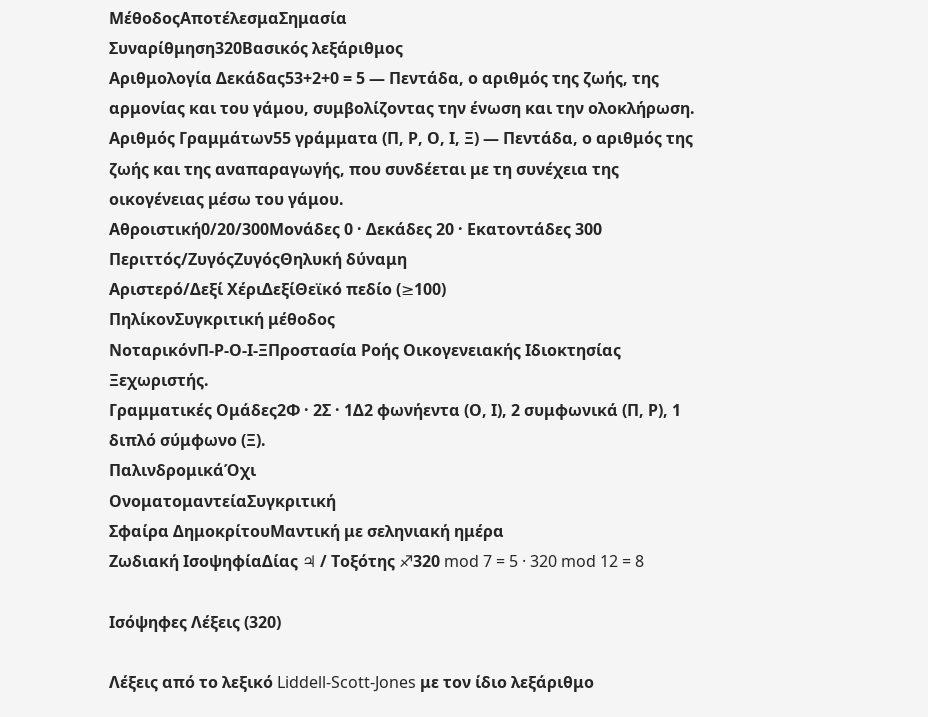ΜέθοδοςΑποτέλεσμαΣημασία
Συναρίθμηση320Βασικός λεξάριθμος
Αριθμολογία Δεκάδας53+2+0 = 5 — Πεντάδα, ο αριθμός της ζωής, της αρμονίας και του γάμου, συμβολίζοντας την ένωση και την ολοκλήρωση.
Αριθμός Γραμμάτων55 γράμματα (Π, Ρ, Ο, Ι, Ξ) — Πεντάδα, ο αριθμός της ζωής και της αναπαραγωγής, που συνδέεται με τη συνέχεια της οικογένειας μέσω του γάμου.
Αθροιστική0/20/300Μονάδες 0 · Δεκάδες 20 · Εκατοντάδες 300
Περιττός/ΖυγόςΖυγόςΘηλυκή δύναμη
Αριστερό/Δεξί ΧέριΔεξίΘεϊκό πεδίο (≥100)
ΠηλίκονΣυγκριτική μέθοδος
ΝοταρικόνΠ-Ρ-Ο-Ι-ΞΠροστασία Ροής Οικογενειακής Ιδιοκτησίας Ξεχωριστής.
Γραμματικές Ομάδες2Φ · 2Σ · 1Δ2 φωνήεντα (Ο, Ι), 2 συμφωνικά (Π, Ρ), 1 διπλό σύμφωνο (Ξ).
ΠαλινδρομικάΌχι
ΟνοματομαντείαΣυγκριτική
Σφαίρα ΔημοκρίτουΜαντική με σεληνιακή ημέρα
Ζωδιακή ΙσοψηφίαΔίας ♃ / Τοξότης ♐320 mod 7 = 5 · 320 mod 12 = 8

Ισόψηφες Λέξεις (320)

Λέξεις από το λεξικό Liddell-Scott-Jones με τον ίδιο λεξάριθμο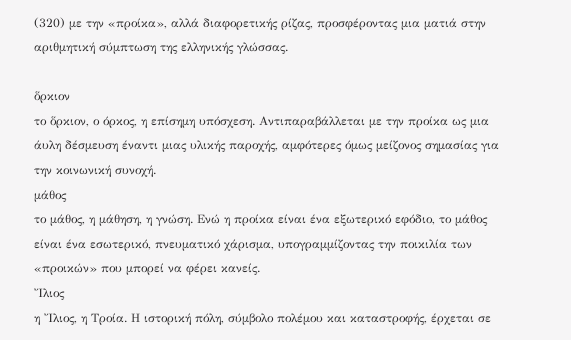(320) με την «προίκα», αλλά διαφορετικής ρίζας, προσφέροντας μια ματιά στην αριθμητική σύμπτωση της ελληνικής γλώσσας.

ὅρκιον
το ὅρκιον, ο όρκος, η επίσημη υπόσχεση. Αντιπαραβάλλεται με την προίκα ως μια άυλη δέσμευση έναντι μιας υλικής παροχής, αμφότερες όμως μείζονος σημασίας για την κοινωνική συνοχή.
μάθος
το μάθος, η μάθηση, η γνώση. Ενώ η προίκα είναι ένα εξωτερικό εφόδιο, το μάθος είναι ένα εσωτερικό, πνευματικό χάρισμα, υπογραμμίζοντας την ποικιλία των «προικών» που μπορεί να φέρει κανείς.
Ἴλιος
η Ἴλιος, η Τροία. Η ιστορική πόλη, σύμβολο πολέμου και καταστροφής, έρχεται σε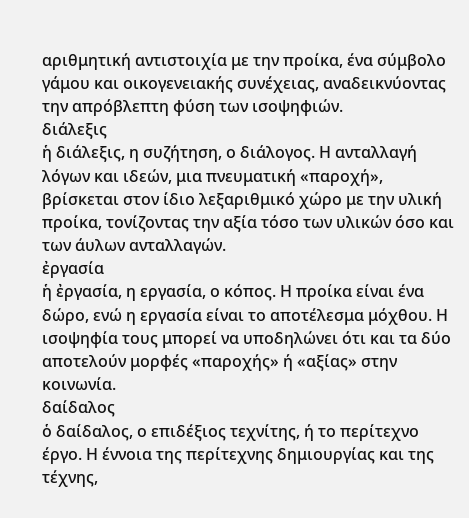αριθμητική αντιστοιχία με την προίκα, ένα σύμβολο γάμου και οικογενειακής συνέχειας, αναδεικνύοντας την απρόβλεπτη φύση των ισοψηφιών.
διάλεξις
ἡ διάλεξις, η συζήτηση, ο διάλογος. Η ανταλλαγή λόγων και ιδεών, μια πνευματική «παροχή», βρίσκεται στον ίδιο λεξαριθμικό χώρο με την υλική προίκα, τονίζοντας την αξία τόσο των υλικών όσο και των άυλων ανταλλαγών.
ἐργασία
ἡ ἐργασία, η εργασία, ο κόπος. Η προίκα είναι ένα δώρο, ενώ η εργασία είναι το αποτέλεσμα μόχθου. Η ισοψηφία τους μπορεί να υποδηλώνει ότι και τα δύο αποτελούν μορφές «παροχής» ή «αξίας» στην κοινωνία.
δαίδαλος
ὁ δαίδαλος, ο επιδέξιος τεχνίτης, ή το περίτεχνο έργο. Η έννοια της περίτεχνης δημιουργίας και της τέχνης,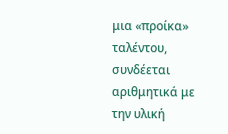μια «προίκα» ταλέντου, συνδέεται αριθμητικά με την υλική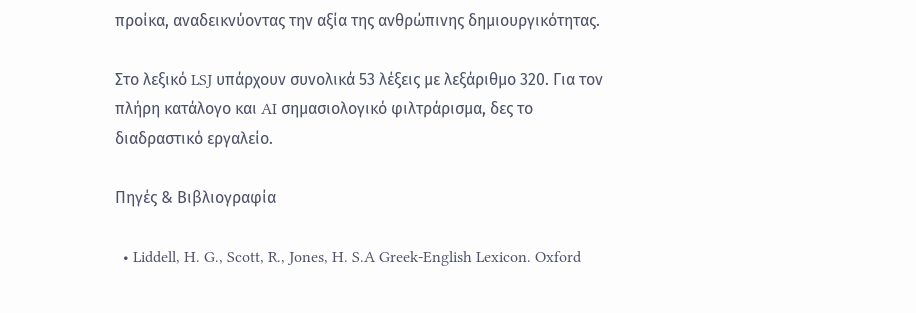προίκα, αναδεικνύοντας την αξία της ανθρώπινης δημιουργικότητας.

Στο λεξικό LSJ υπάρχουν συνολικά 53 λέξεις με λεξάριθμο 320. Για τον πλήρη κατάλογο και AI σημασιολογικό φιλτράρισμα, δες το διαδραστικό εργαλείο.

Πηγές & Βιβλιογραφία

  • Liddell, H. G., Scott, R., Jones, H. S.A Greek-English Lexicon. Oxford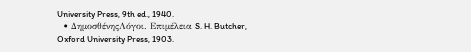University Press, 9th ed., 1940.
  • ΔημοσθένηςΛόγοι. Επιμέλεια S. H. Butcher, Oxford University Press, 1903.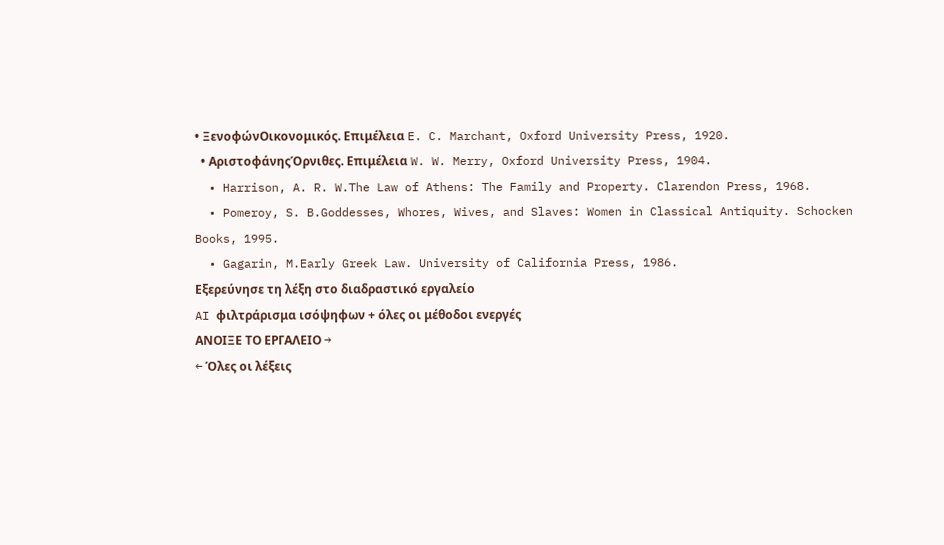• ΞενοφώνΟικονομικός. Επιμέλεια E. C. Marchant, Oxford University Press, 1920.
  • ΑριστοφάνηςΌρνιθες. Επιμέλεια W. W. Merry, Oxford University Press, 1904.
  • Harrison, A. R. W.The Law of Athens: The Family and Property. Clarendon Press, 1968.
  • Pomeroy, S. B.Goddesses, Whores, Wives, and Slaves: Women in Classical Antiquity. Schocken Books, 1995.
  • Gagarin, M.Early Greek Law. University of California Press, 1986.
Εξερεύνησε τη λέξη στο διαδραστικό εργαλείο
AI φιλτράρισμα ισόψηφων + όλες οι μέθοδοι ενεργές
ΑΝΟΙΞΕ ΤΟ ΕΡΓΑΛΕΙΟ →
← Όλες οι λέξεις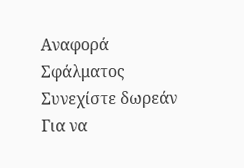Αναφορά Σφάλματος
Συνεχίστε δωρεάν
Για να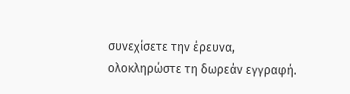συνεχίσετε την έρευνα, ολοκληρώστε τη δωρεάν εγγραφή.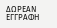ΔΩΡΕΑΝ ΕΓΓΡΑΦΗ